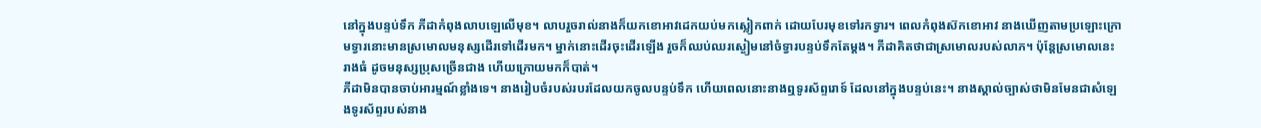នៅក្នុងបន្ទប់ទឹក ភីដាកំពុងលាបឡេលើមុខ។ លាបរួចរាល់នាងក៏យកខោអាវដេកយប់មកស្លៀកពាក់ ដោយបែរមុខទៅរកទ្វារ។ ពេលកំពុងស៊កខោអាវ នាងឃើញតាមប្រឡោះក្រោមទ្វារនោះមានស្រមោលមនុស្សដើរទៅដើរមក។ ម្នាក់នោះដើរចុះដើរឡើង រួចក៏ឈប់ឈរស្ងៀមនៅចំទ្វារបន្ទប់ទឹកតែម្តង។ ភីដាគិតថាជាស្រមោលរបស់លាភ។ ប៉ុន្តែស្រមោលនេះរាងធំ ដូចមនុស្សប្រុសច្រើនជាង ហើយក្រោយមកក៏បាត់។
ភីដាមិនបានចាប់អារម្មណ៍ខ្លាំងទេ។ នាងរៀបចំរបស់របរដែលយកចូលបន្ទប់ទឹក ហើយពេលនោះនាងឮទូរស័ព្ទរោទ៍ ដែលនៅក្នុងបន្ទប់នេះ។ នាងស្គាល់ច្បាស់ថាមិនមែនជាសំឡេងទូរស័ព្ទរបស់នាង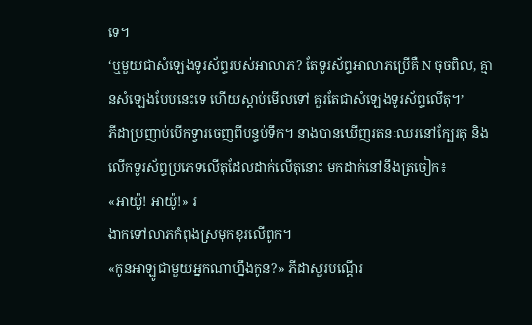ទេ។
‘ឬមួយជាសំឡេងទូរស័ព្ទរបស់អាលាភ? តែទូរស័ព្ទអាលាភប្រើគឺ N ចុចពិល, គ្មានសំឡេងបែបនេះទេ ហើយស្តាប់មើលទៅ គួរតែជាសំឡេងទូរស័ព្ទលើតុ។’
ភីដាប្រញាប់បើកទ្វារចេញពីបន្ទប់ទឹក។ នាងបានឃើញរតនៈឈរនៅក្បែរតុ និងលើកទូរស័ព្ទប្រភេទលើតុដែលដាក់លើតុនោះ មកដាក់នៅនឹងត្រចៀក៖
«អាយ៉ូ! អាយ៉ូ!» រ
ងាកទៅលាភកំពុងស្រមុកខុរលើពូក។
«កូនអាឡូជាមួយអ្នកណាហ្នឹងកូន?» ភីដាសួរបណ្តើរ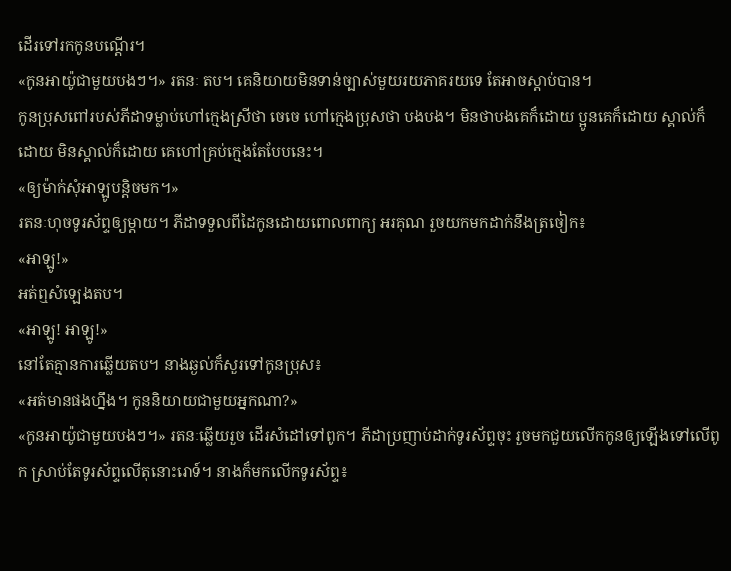ដើរទៅរកកូនបណ្តើរ។
«កូនអាយ៉ូជាមួយបងៗ។» រតនៈ តប។ គេនិយាយមិនទាន់ច្បាស់មួយរយភាគរយទេ តែអាចស្តាប់បាន។
កូនប្រុសពៅរបស់ភីដាទម្លាប់ហៅក្មេងស្រីថា ចេចេ ហៅក្មេងប្រុសថា បងបង។ មិនថាបងគេក៏ដោយ ប្អូនគេក៏ដោយ ស្គាល់ក៏ដោយ មិនស្គាល់ក៏ដោយ គេហៅគ្រប់ក្មេងតែបែបនេះ។
«ឲ្យម៉ាក់សុំអាឡូបន្តិចមក។»
រតនៈហុចទូរស័ព្ទឲ្យម្តាយ។ ភីដាទទួលពីដៃកូនដោយពោលពាក្យ អរគុណ រួចយកមកដាក់នឹងត្រចៀក៖
«អាឡូ!»
អត់ឮសំឡេងតប។
«អាឡូ! អាឡូ!»
នៅតែគ្មានការឆ្លើយតប។ នាងឆ្ងល់ក៏សួរទៅកូនប្រុស៖
«អត់មានផងហ្នឹង។ កូននិយាយជាមួយអ្នកណា?»
«កូនអាយ៉ូជាមួយបងៗ។» រតនៈឆ្លើយរួច ដើរសំដៅទៅពូក។ ភីដាប្រញាប់ដាក់ទូរស័ព្ទចុះ រួចមកជួយលើកកូនឲ្យឡើងទៅលើពូក ស្រាប់តែទូរស័ព្ទលើតុនោះរោទ៍។ នាងក៏មកលើកទូរស័ព្ទ៖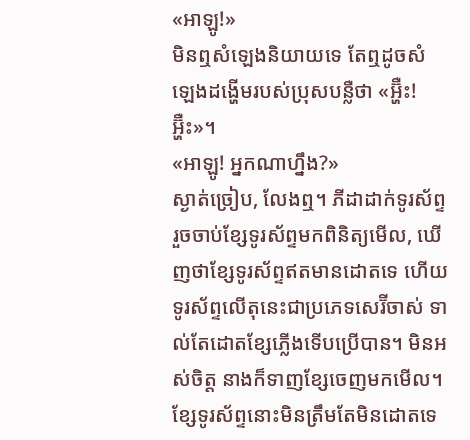«អាឡូ!»
មិនឮសំឡេងនិយាយទេ តែឮដូចសំឡេងដង្ហើមរបស់ប្រុសបន្លឺថា «អ្ហ៊ឺះ! អ្ហ៊ឺះ»។
«អាឡូ! អ្នកណាហ្នឹង?»
ស្ងាត់ច្រៀប, លែងឮ។ ភីដាដាក់ទូរស័ព្ទ រួចចាប់ខ្សែទូរស័ព្ទមកពិនិត្យមើល, ឃើញថាខ្សែទូរស័ព្ទឥតមានដោតទេ ហើយទូរស័ព្ទលើតុនេះជាប្រភេទសេរ៊ីចាស់ ទាល់តែដោតខ្សែភ្លើងទើបប្រើបាន។ មិនអស់ចិត្ត នាងក៏ទាញខ្សែចេញមកមើល។ ខ្សែទូរស័ព្ទនោះមិនត្រឹមតែមិនដោតទេ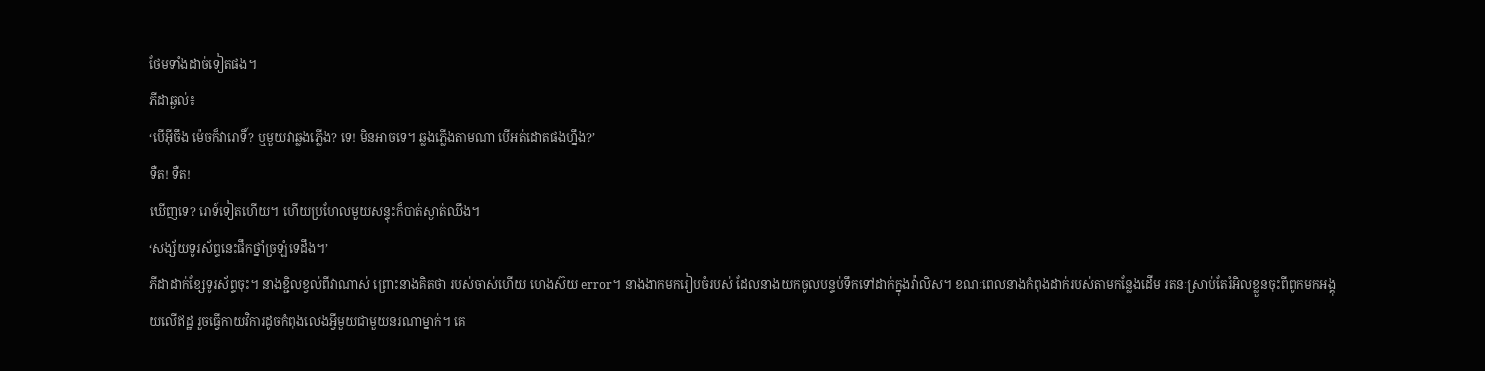ថែមទាំងដាច់ទៀតផង។
ភីដាឆ្ងល់៖
‘បើអ៊ីចឹង ម៉េចក៏វារោទិ៍? ឬមួយវាឆ្លងភ្លើង? ទេ! មិនអាចទេ។ ឆ្លងភ្លើងតាមណា បើអត់ដោតផងហ្នឹង?’
ទឺត! ទឺត!
ឃើញទេ? រោទ៍ទៀតហើយ។ ហើយប្រហែលមួយសន្ទុះក៏បាត់ស្ងាត់ឈឹង។
‘សង្ស័យទូរស័ព្ទនេះផឹកថ្នាំច្រឡំទេដឹង។’
ភីដាដាក់ខ្សែទូរស័ព្ទចុះ។ នាងខ្ជិលខ្វល់ពីវាណាស់ ព្រោះនាងគិតថា របស់ចាស់ហើយ ហេងស៊យ error។ នាងងាកមករៀបចំរបស់ ដែលនាងយកចូលបន្ទប់ទឹកទៅដាក់ក្នុងវ៉ាលិស។ ខណៈពេលនាងកំពុងដាក់របស់តាមកន្លែងដើម រតនៈស្រាប់តែរំអិលខ្លួនចុះពីពូកមកអង្គុយលើឥដ្ឋ រួចធ្វើកាយវិការដូចកំពុងលេងអ្វីមួយជាមួយនរណាម្នាក់។ គេ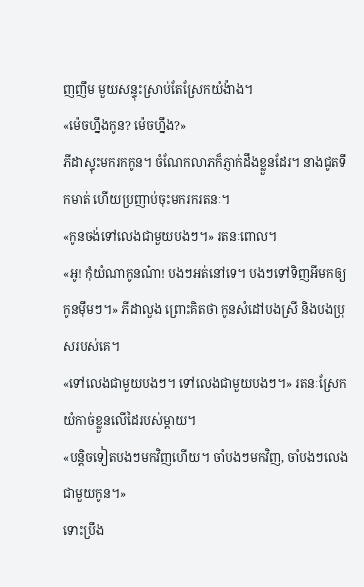ញញឹម មួយសន្ទុះស្រាប់តែស្រែកយំង៉ាង។
«ម៉េចហ្នឹងកូន? ម៉េចហ្នឹង?»
ភីដាស្ទុះមករកកូន។ ចំណែកលាភក៏ភ្ញាក់ដឹងខ្លួនដែរ។ នាងជូតទឹកមាត់ ហើយប្រញាប់ចុះមករករតនៈ។
«កូនចង់ទៅលេងជាមួយបងៗ។» រតនៈពោល។
«អូ! កុំយំណាកូនណ៎ា! បងៗអត់នៅទេ។ បងៗទៅទិញអីមកឲ្យកូនម៉ឹមៗ។» ភីដាលួង ព្រោះគិតថា កូនសំដៅបងស្រី និងបងប្រុសរបស់គេ។
«ទៅលេងជាមួយបងៗ។ ទៅលេងជាមួយបងៗ។» រតនៈស្រែកយំកាច់ខ្លួនលើដៃរបស់ម្តាយ។
«បន្តិចទៀតបងៗមកវិញហើយ។ ចាំបងៗមកវិញ, ចាំបងៗលេងជាមួយកូន។»
ទោះប្រឹង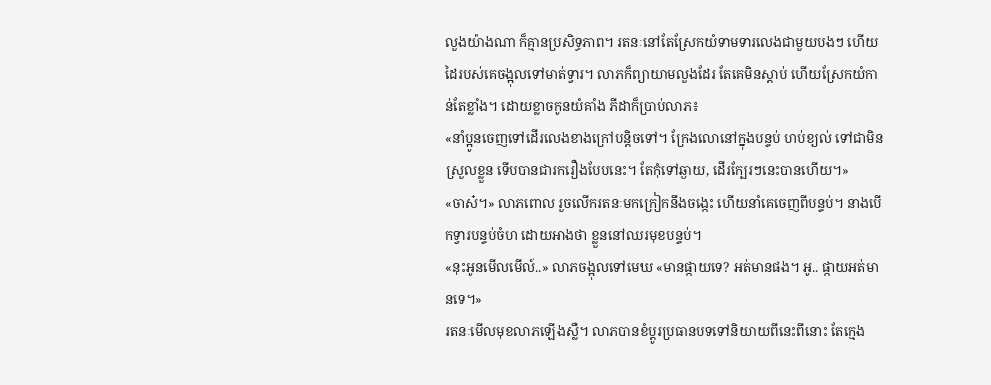លួងយ៉ាងណា ក៏គ្មានប្រសិទ្ធភាព។ រតនៈនៅតែស្រែកយំទាមទារលេងជាមួយបងៗ ហើយដៃរបស់គេចង្អុលទៅមាត់ទ្វារ។ លាភក៏ព្យាយាមលួងដែរ តែគេមិនស្តាប់ ហើយស្រែកយំកាន់តែខ្លាំង។ ដោយខ្លាចកូនយំគាំង ភីដាក៏ប្រាប់លាភ៖
«នាំប្អូនចេញទៅដើរលេងខាងក្រៅបន្តិចទៅ។ ក្រែងលោនៅក្នុងបន្ទប់ ហប់ខ្យល់ ទៅជាមិនស្រួលខ្លួន ទើបបានជារករឿងបែបនេះ។ តែកុំទៅឆ្ងាយ, ដើរក្បែរៗនេះបានហើយ។»
«ចាស៎។» លាភពោល រួចលើករតនៈមកក្រៀកនឹងចង្កេះ ហើយនាំគេចេញពីបន្ទប់។ នាងបើកទ្វារបន្ទប់ចំហ ដោយអាងថា ខ្លួននៅឈរមុខបន្ទប់។
«នុះអូនមើលមើល៍..» លាភចង្អុលទៅមេឃ «មានផ្កាយទេ? អត់មានផង។ អូ.. ផ្កាយអត់មានទេ។»
រតនៈមើលមុខលាភឡើងស្លឺ។ លាភបានខំប្តូរប្រធានបទទៅនិយាយពីនេះពីនោះ តែក្មេង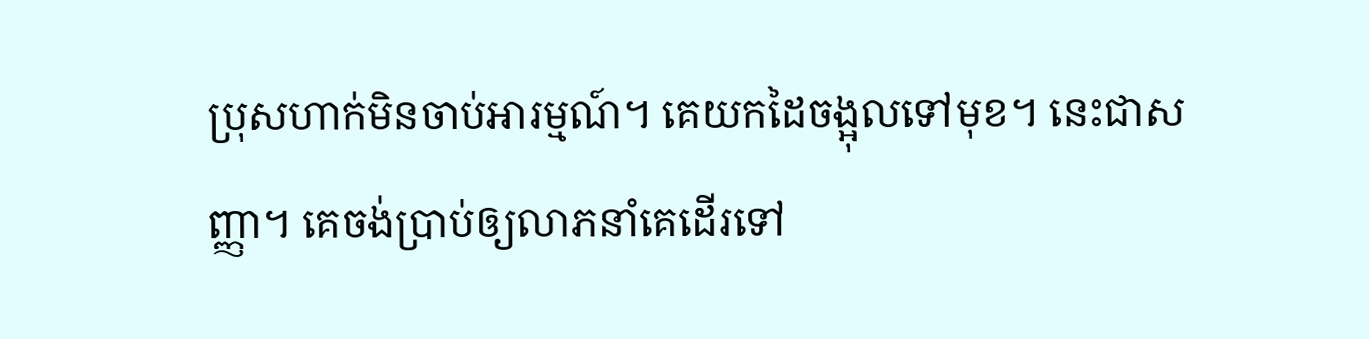ប្រុសហាក់មិនចាប់អារម្មណ៍។ គេយកដៃចង្អុលទៅមុខ។ នេះជាសញ្ញា។ គេចង់ប្រាប់ឲ្យលាភនាំគេដើរទៅ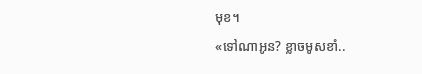មុខ។
«ទៅណាអូន? ខ្លាចមូសខាំ..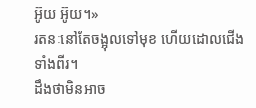អ៊ូយ អ៊ូយ។»
រតនៈនៅតែចង្អុលទៅមុខ ហើយដោលជើងទាំងពីរ។
ដឹងថាមិនអាច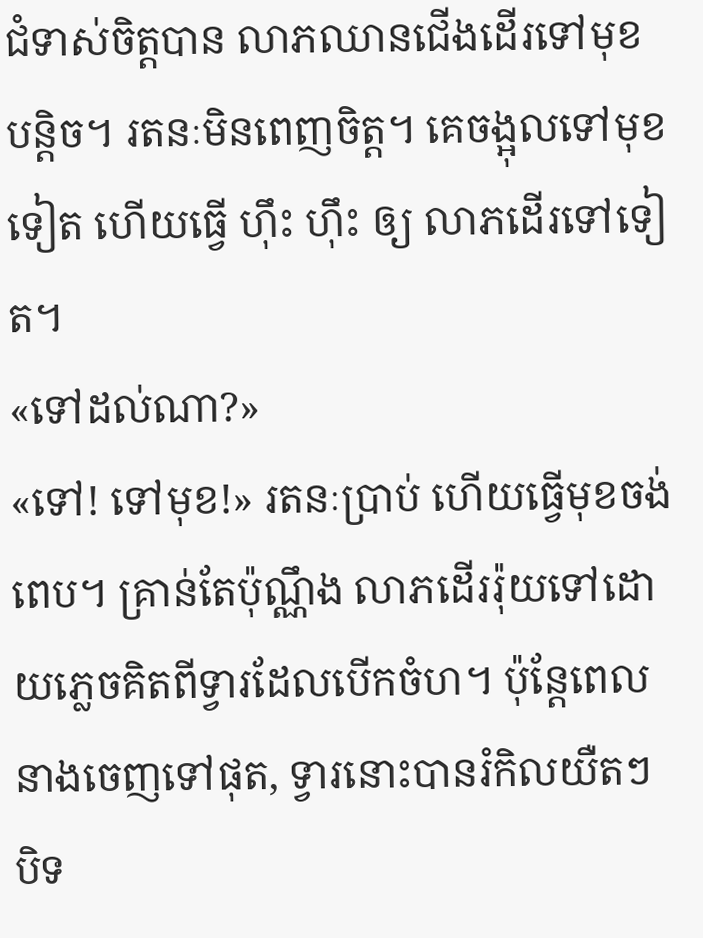ជំទាស់ចិត្តបាន លាភឈានជើងដើរទៅមុខបន្តិច។ រតនៈមិនពេញចិត្ត។ គេចង្អុលទៅមុខទៀត ហើយធ្វើ ហ៊ឹះ ហ៊ឹះ ឲ្យ លាភដើរទៅទៀត។
«ទៅដល់ណា?»
«ទៅ! ទៅមុខ!» រតនៈប្រាប់ ហើយធ្វើមុខចង់ពេប។ គ្រាន់តែប៉ុណ្ណឹង លាភដើររ៉ុយទៅដោយភ្លេចគិតពីទ្វារដែលបើកចំហ។ ប៉ុន្តែពេលនាងចេញទៅផុត, ទ្វារនោះបានរំកិលយឺតៗបិទ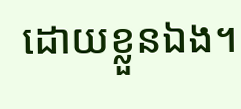ដោយខ្លួនឯង។